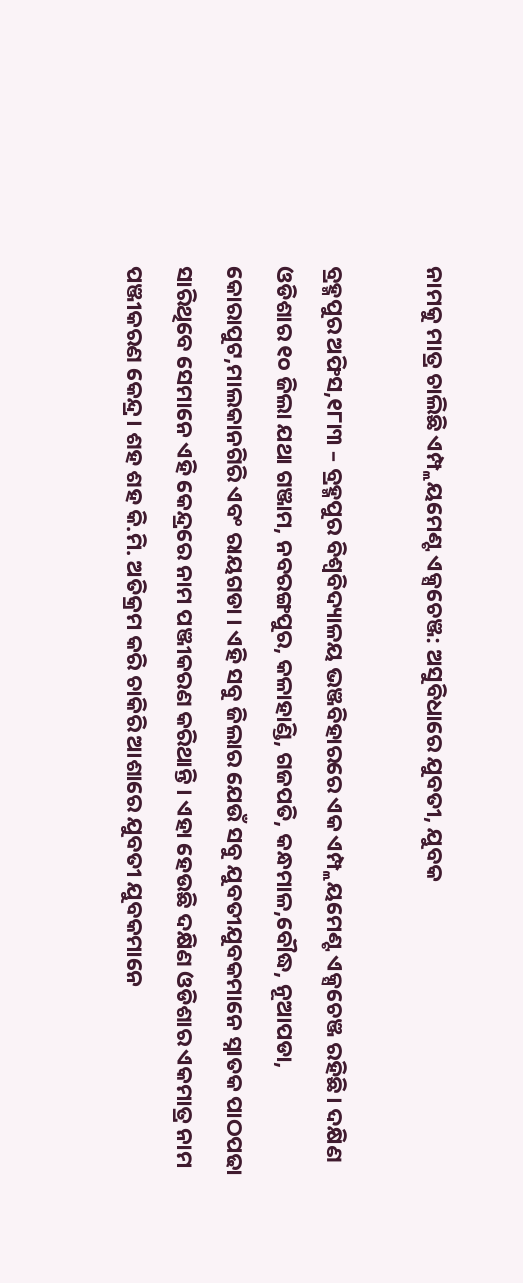ନାମକୁ ମାତ୍ର ଚାଲିଛି ଏମ୍ପ୍ଲୟମେଣ୍ଟ ଏକ୍ସଚେଞ୍ଜ: ଅସୁବିଧାରେ ଯୁବତୀ, ଯୁବକ

ବ୍ରହ୍ମପୁର ଅଫିସ,୧୮ା୩ – ବ୍ରହ୍ମପୁର ବିଶ୍ୱବିଦ୍ୟାଳୟ ଭଞ୍ଜବିହାରରେ ଏକ ଏମ୍ପ୍ଲୟମେଣ୍ଟ ଏକ୍ସଚେଞ୍ଜ ରହିଛି। ଦକ୍ଷିଣ ଓଡିଶାର ୧୦ ଜିଲା ଯଥା ଗଞ୍ଜାମ, ନବରଙ୍ଗପୁର, କଳାହାଣ୍ଡି, ଗଜପତି, କନ୍ଧମାଳ,ବୌଦ୍ଧ, ନୂଆପଡା, କୋରାପୁଟ,ମାଲକାନଗିରି ଏବଂ ରାୟଗଡା । ଏହି ସବୁ ଜିଲାର ଯେଉଁ ସବୁ ଯୁବତୀଯୁବକମାନେ ସ୍ନାତକ ପାଠପଢା ସାରିଥିବେ ସେମାନେ ଏହି କେନ୍ଦ୍ରରେ ନାମ ପଞ୍ଜୀକରଣ କରିଥାନ୍ତି । ଏହା ହେଉଛି ଦକ୍ଷିଣ ଓଡିଶାର ଏକମାତ୍ର ନାମ ପଞ୍ଜୀକରଣ କେନ୍ଦ୍ର। ଶହ ଶହ କି.ମି. ଅତିକ୍ରମ କରି ଚାକିରି ଆଶାରେ ଯୁବତୀ ଯୁବକମାନେ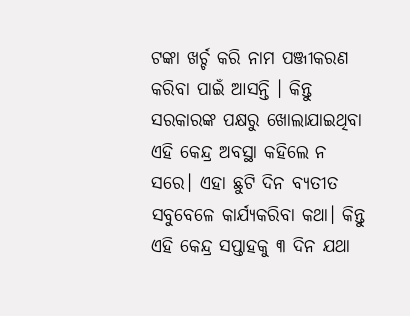ଟଙ୍କା ଖର୍ଚ୍ଚ କରି ନାମ ପଞ୍ଜୀକରଣ କରିବା ପାଇଁ ଆସନ୍ତି । କିନ୍ତୁ ସରକାରଙ୍କ ପକ୍ଷରୁ ଖୋଲାଯାଇଥିବା ଏହି କେନ୍ଦ୍ର ଅବସ୍ଥା କହିଲେ ନ ସରେ। ଏହା ଛୁଟି ଦିନ ବ୍ୟତୀତ ସବୁବେଳେ କାର୍ଯ୍ୟକରିବା କଥା। କିନ୍ତୁ ଏହି କେନ୍ଦ୍ର ସପ୍ତାହକୁ ୩ ଦିନ ଯଥା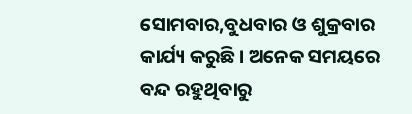ସୋମବାର,ବୁଧବାର ଓ ଶୁକ୍ରବାର କାର୍ଯ୍ୟ କରୁଛି। ଅନେକ ସମୟରେ ବନ୍ଦ ରହୁଥିବାରୁ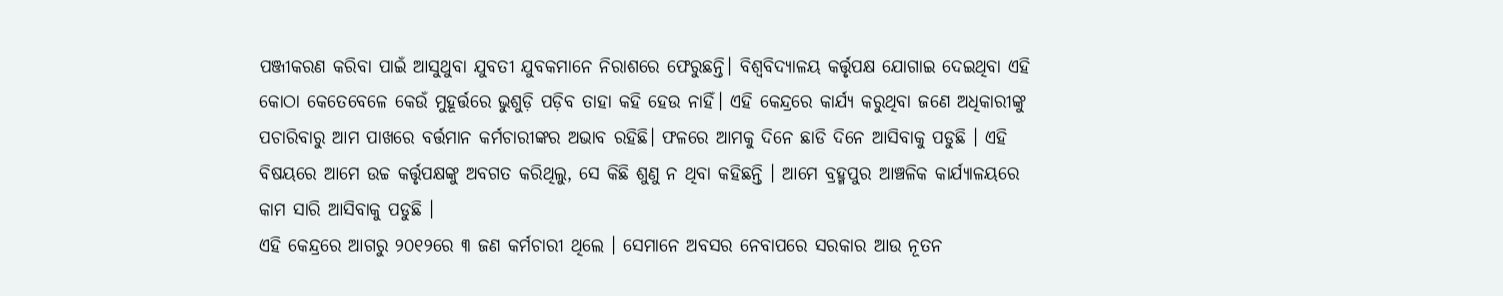ପଞ୍ଜୀକରଣ କରିବା ପାଇଁ ଆସୁଥୁବା ଯୁବତୀ ଯୁବକମାନେ ନିରାଶରେ ଫେରୁଛନ୍ତି। ବିଶ୍ୱବିଦ୍ୟାଳୟ କର୍ତ୍ତୃପକ୍ଷ ଯୋଗାଇ ଦେଇଥିବା ଏହି କୋଠା କେତେବେଳେ କେଉଁ ମୁହୂର୍ତ୍ତରେ ଭୁଶୁଡ଼ି ପଡ଼ିବ ତାହା କହି ହେଉ ନାହିଁ। ଏହି କେନ୍ଦ୍ରରେ କାର୍ଯ୍ୟ କରୁଥିବା ଜଣେ ଅଧିକାରୀଙ୍କୁ ପଚାରିବାରୁ ଆମ ପାଖରେ ବର୍ତ୍ତମାନ କର୍ମଚାରୀଙ୍କର ଅଭାବ ରହିଛି। ଫଳରେ ଆମକୁ ଦିନେ ଛାଡି ଦିନେ ଆସିବାକୁ ପଡୁଛି । ଏହି ବିଷୟରେ ଆମେ ଉଚ୍ଚ କର୍ତ୍ତୃପକ୍ଷଙ୍କୁ ଅବଗତ କରିଥିଲୁ, ସେ କିଛି ଶୁଣୁ ନ ଥିବା କହିଛନ୍ତି । ଆମେ ବ୍ରହ୍ମପୁର ଆଞ୍ଚଳିକ କାର୍ଯ୍ୟାଳୟରେ କାମ ସାରି ଆସିବାକୁ ପଡୁଛି ।
ଏହି କେନ୍ଦ୍ରରେ ଆଗରୁ ୨୦୧୨ରେ ୩ ଜଣ କର୍ମଚାରୀ ଥିଲେ । ସେମାନେ ଅବସର ନେବାପରେ ସରକାର ଆଉ ନୂତନ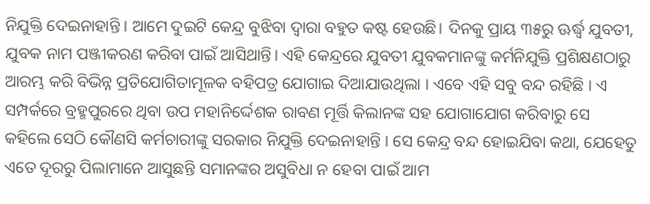ନିଯୁକ୍ତି ଦେଇନାହାନ୍ତି । ଆମେ ଦୁଇଟି କେନ୍ଦ୍ର ବୁଝିବା ଦ୍ୱାରା ବହୁତ କଷ୍ଟ ହେଉଛି। ଦିନକୁ ପ୍ରାୟ ୩୫ରୁ ଊର୍ଦ୍ଧ୍ୱ ଯୁବତୀ, ଯୁବକ ନାମ ପଞ୍ଜୀକରଣ କରିବା ପାଇଁ ଆସିଥାନ୍ତି। ଏହି କେନ୍ଦ୍ରରେ ଯୁବତୀ ଯୁବକମାନଙ୍କୁ କର୍ମନିଯୁକ୍ତି ପ୍ରଶିକ୍ଷଣଠାରୁ ଆରମ୍ଭ କରି ବିଭିନ୍ନ ପ୍ରତିଯୋଗିତାମୂଳକ ବହିପତ୍ର ଯୋଗାଇ ଦିଆଯାଉଥିଲା । ଏବେ ଏହି ସବୁ ବନ୍ଦ ରହିଛି । ଏ ସମ୍ପର୍କରେ ବ୍ରହ୍ମପୁରରେ ଥିବା ଉପ ମହାନିର୍ଦ୍ଦେଶକ ରାବଣ ମୂର୍ତ୍ତି କିଲାନଙ୍କ ସହ ଯୋଗାଯୋଗ କରିବାରୁ ସେ କହିଲେ ସେଠି କୌଣସି କର୍ମଚାରୀଙ୍କୁ ସରକାର ନିଯୁକ୍ତି ଦେଇନାହାନ୍ତି । ସେ କେନ୍ଦ୍ର ବନ୍ଦ ହୋଇଯିବା କଥା, ଯେହେତୁ ଏତେ ଦୂରରୁ ପିଲାମାନେ ଆସୁଛନ୍ତି ସମାନଙ୍କର ଅସୁବିଧା ନ ହେବା ପାଇଁ ଆମ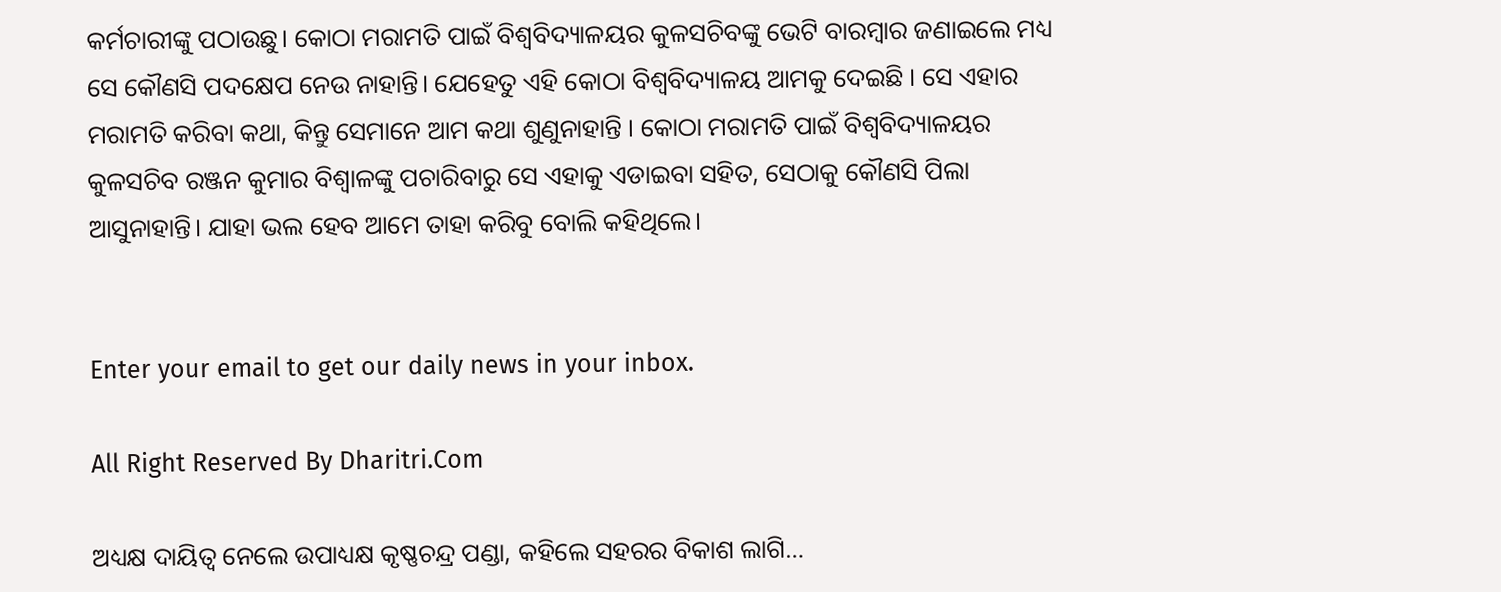କର୍ମଚାରୀଙ୍କୁ ପଠାଉଛୁ। କୋଠା ମରାମତି ପାଇଁ ବିଶ୍ୱବିଦ୍ୟାଳୟର କୁଳସଚିବଙ୍କୁ ଭେଟି ବାରମ୍ବାର ଜଣାଇଲେ ମଧ୍ୟ ସେ କୌଣସି ପଦକ୍ଷେପ ନେଉ ନାହାନ୍ତି। ଯେହେତୁ ଏହି କୋଠା ବିଶ୍ୱବିଦ୍ୟାଳୟ ଆମକୁ ଦେଇଛି । ସେ ଏହାର ମରାମତି କରିବା କଥା, କିନ୍ତୁ ସେମାନେ ଆମ କଥା ଶୁଣୁନାହାନ୍ତି । କୋଠା ମରାମତି ପାଇଁ ବିଶ୍ୱବିଦ୍ୟାଳୟର କୁଳସଚିବ ରଞ୍ଜନ କୁମାର ବିଶ୍ୱାଳଙ୍କୁ ପଚାରିବାରୁ ସେ ଏହାକୁ ଏଡାଇବା ସହିତ, ସେଠାକୁ କୌଣସି ପିଲା ଆସୁନାହାନ୍ତି। ଯାହା ଭଲ ହେବ ଆମେ ତାହା କରିବୁ ବୋଲି କହିଥିଲେ।


Enter your email to get our daily news in your inbox.

All Right Reserved By Dharitri.Com

ଅଧ୍ୟକ୍ଷ ଦାୟିତ୍ୱ ନେଲେ ଉପାଧ୍ୟକ୍ଷ କୃଷ୍ଣଚନ୍ଦ୍ର ପଣ୍ଡା, କହିଲେ ସହରର ବିକାଶ ଲାଗି…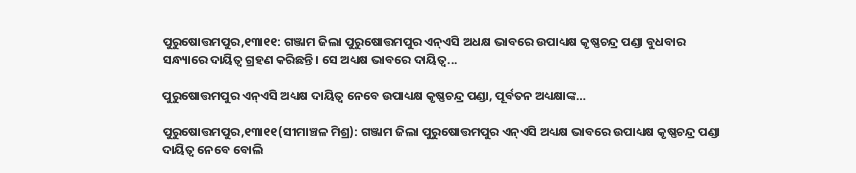ପୁରୁଷୋତ୍ତମପୁର,୧୩ା୧୧: ଗଞ୍ଜାମ ଜିଲା ପୁରୁଷୋତ୍ତମପୁର ଏନ୍‌ଏସି ଅଧକ୍ଷ ଭାବରେ ଉପାଧ୍ୟକ୍ଷ କୃଷ୍ଣଚନ୍ଦ୍ର ପଣ୍ଡା ବୁଧବାର ସନ୍ଧ୍ୟାରେ ଦାୟିତ୍ୱ ଗ୍ରହଣ କରିଛନ୍ତି। ସେ ଅଧ୍ୟକ୍ଷ ଭାବରେ ଦାୟିତ୍ୱ...

ପୁରୁଷୋତ୍ତମପୁର ଏନ୍‌ଏସି ଅଧ୍ୟକ୍ଷ ଦାୟିତ୍ୱ ନେବେ ଉପାଧ୍ୟକ୍ଷ କୃଷ୍ଣଚନ୍ଦ୍ର ପଣ୍ଡା, ପୂର୍ବତନ ଅଧ୍ୟକ୍ଷାଙ୍କ…

ପୁରୁଷୋତ୍ତମପୁର,୧୩ା୧୧(ସୀମାଞ୍ଚଳ ମିଶ୍ର): ଗଞ୍ଜାମ ଜିଲା ପୁରୁଷୋତ୍ତମପୁର ଏନ୍‌ଏସି ଅଧ୍ୟକ୍ଷ ଭାବରେ ଉପାଧ୍ୟକ୍ଷ କୃଷ୍ଣଚନ୍ଦ୍ର ପଣ୍ଡା ଦାୟିତ୍ୱ ନେବେ ବୋଲି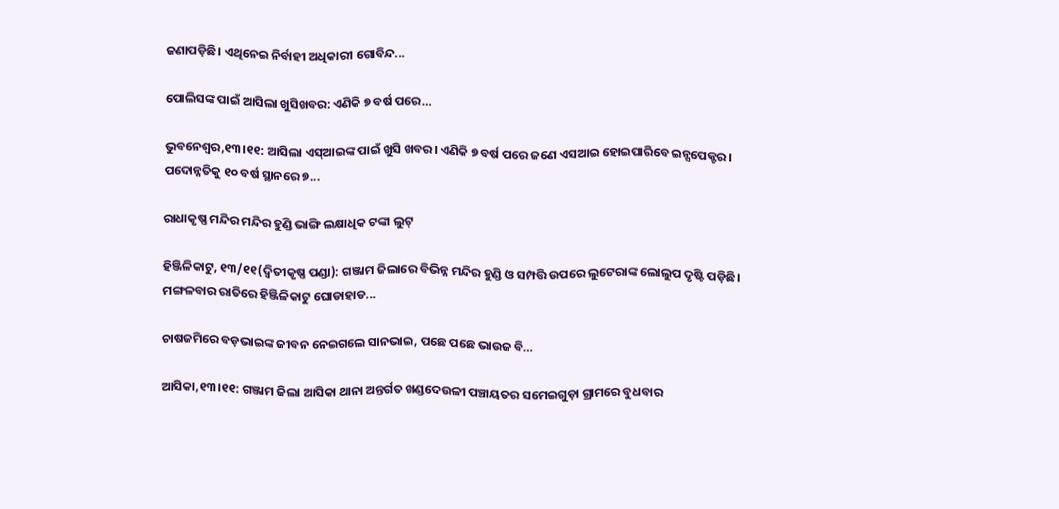ଜଣାପଡ଼ିଛି। ଏଥିନେଇ ନିର୍ବାହୀ ଅଧିକାରୀ ଗୋବିନ୍ଦ...

ପୋଲିସଙ୍କ ପାଇଁ ଆସିଲା ଖୁସିଖବର: ଏଣିକି ୭ ବର୍ଷ ପରେ…

ଭୁବନେଶ୍ୱର,୧୩।୧୧: ଆସିଲା ଏସ୍‌ଆଇଙ୍କ ପାଇଁ ଖୁସି ଖବର। ଏଣିକି ୭ ବର୍ଷ ପରେ ଜଣେ ଏସଆଇ ହୋଇପାରିବେ ଇନ୍ସପେକ୍ଟର। ପଦୋନ୍ନତିକୁ ୧୦ ବର୍ଷ ସ୍ଥାନରେ ୭...

ରାଧାକୃଷ୍ଣ ମନ୍ଦିର ମନ୍ଦିର ହୁଣ୍ଡି ଭାଙ୍ଗି ଲକ୍ଷାଧିକ ଟଙ୍କା ଲୁଟ୍‌

ହିଞ୍ଜିଳିକାଟୁ, ୧୩/୧୧(ଦ୍ବିତୀକୃଷ୍ଣ ପଣ୍ଡା): ଗଞ୍ଜାମ ଜିଲାରେ ବିଭିନ୍ନ ମନ୍ଦିର ହୁଣ୍ଡି ଓ ସମ୍ପତ୍ତି ଉପରେ ଲୁଟେରାଙ୍କ ଲୋଲୁପ ଦୃଷ୍ଟି ପଡ଼ିଛି। ମଙ୍ଗଳବାର ରାତିରେ ହିଞ୍ଜିଳିକାଟୁ ଘୋଡାହାଡ...

ଚାଷଜମିରେ ବଡ଼ଭାଇଙ୍କ ଜୀବନ ନେଇଗଲେ ସାନଭାଇ, ପଛେ ପଛେ ଭାଉଜ ବି…

ଆସିକା,୧୩।୧୧: ଗଞ୍ଜାମ ଜିଲା ଆସିକା ଥାନା ଅନ୍ତର୍ଗତ ଖଣ୍ଡଦେଉଳୀ ପଞ୍ଚାୟତର ସମେଇଗୁଡ଼ା ଗ୍ରାମରେ ବୁଧବାର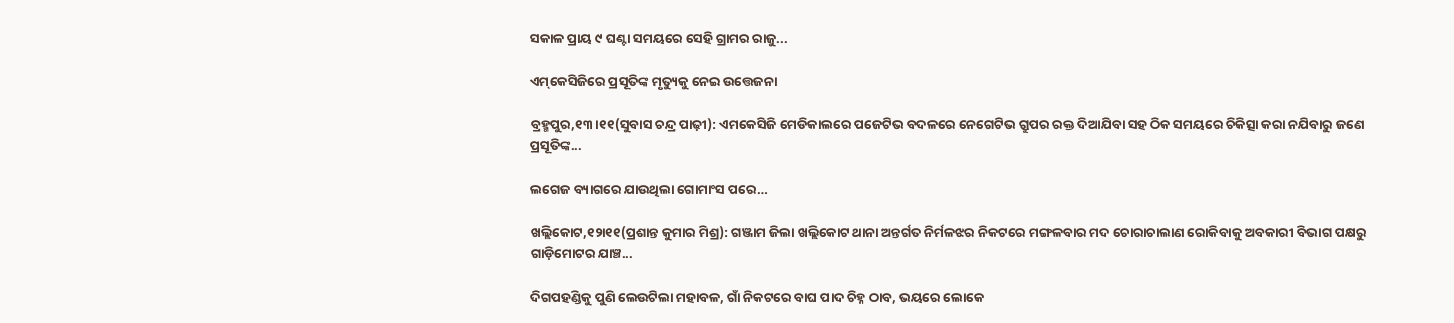ସକାଳ ପ୍ରାୟ ୯ ଘଣ୍ଟା ସମୟରେ ସେହି ଗ୍ରାମର ରାଜୁ...

ଏମ୍‌କେସିଜିରେ ପ୍ରସୂତିଙ୍କ ମୃତ୍ୟୁକୁ ନେଇ ଉତ୍ତେଜନା

ବ୍ରହ୍ମପୁର,୧୩।୧୧(ସୁବାସ ଚନ୍ଦ୍ର ପାଢ଼ୀ): ଏମକେସିଜି ମେଡିକାଲରେ ପଜେଟିଭ ବଦଳରେ ନେଗେଟିଭ ଗ୍ରୁପର ରକ୍ତ ଦିଆଯିବା ସହ ଠିକ ସମୟରେ ଚିକିତ୍ସା କରା ନଯିବାରୁ ଜଣେ ପ୍ରସୂତିଙ୍କ...

ଲଗେଜ ବ୍ୟାଗରେ ଯାଉଥିଲା ଗୋମାଂସ ପରେ…

ଖଲ୍ଲିକୋଟ,୧୨ା୧୧(ପ୍ରଶାନ୍ତ କୁମାର ମିଶ୍ର): ଗଞ୍ଜାମ ଜିଲା ଖଲ୍ଲିକୋଟ ଥାନା ଅନ୍ତର୍ଗତ ନିର୍ମଳଝର ନିକଟରେ ମଙ୍ଗଳବାର ମଦ ଚୋରାଚାଲାଣ ରୋକିବାକୁ ଅବକାରୀ ବିଭାଗ ପକ୍ଷରୁ ଗାଡ଼ିମୋଟର ଯାଞ୍ଚ...

ଦିଗପହଣ୍ଡିକୁ ପୁଣି ଲେଉଟିଲା ମହାବଳ, ଗାଁ ନିକଟରେ ବାଘ ପାଦ ଚିହ୍ନ ଠାବ, ଭୟରେ ଲୋକେ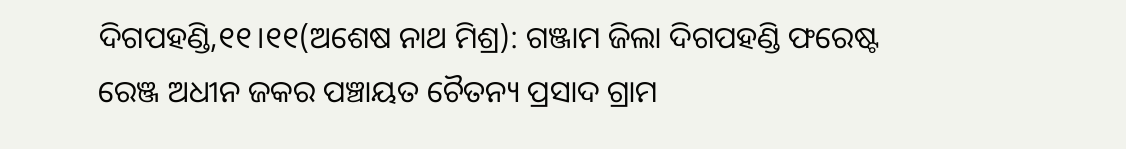ଦିଗପହଣ୍ଡି,୧୧।୧୧(ଅଶେଷ ନାଥ ମିଶ୍ର): ଗଞ୍ଜାମ ଜିଲା ଦିଗପହଣ୍ଡି ଫରେଷ୍ଟ ରେଞ୍ଜ ଅଧୀନ ଜକର ପଞ୍ଚାୟତ ଚୈତନ୍ୟ ପ୍ରସାଦ ଗ୍ରାମ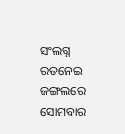ସଂଲଗ୍ନ ରତନେଇ ଜଙ୍ଗଲରେ ସୋମବାର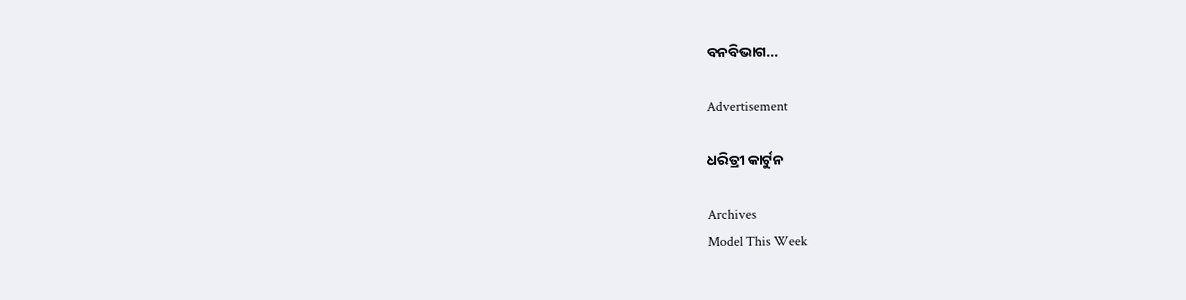ବନବିଭାଗ...

Advertisement

ଧରିତ୍ରୀ କାର୍ଟୁନ

Archives
Model This Week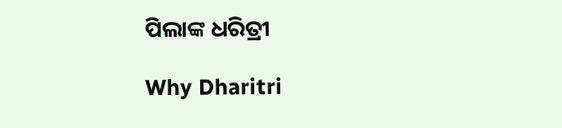ପିଲାଙ୍କ ଧରିତ୍ରୀ

Why Dharitri